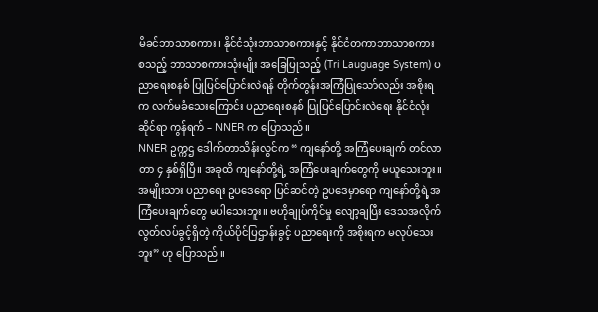မိခင်ဘာသာစကား၊ နိုင်ငံသုံးဘာသာစကားနှင့် နိုင်ငံတကာဘာသာစကား စသည့် ဘာသာစကားသုံးမျိုး အခြေပြုသည့် (Tri Lauguage System) ပညာရေးစနစ် ပြုပြင်ပြောင်းလဲရန် တိုက်တွန်းအကြံပြုသော်လည်း အစိုးရက လက်မခံသေးကြောင်း ပညာရေးစနစ် ပြုပြင်ပြောင်းလဲရေး နိုင်ငံလုံးဆိုင်ရာ ကွန်ရက် – NNER က ပြောသည်။
NNER ဥက္ကဌ ဒေါက်တာသိန်းလွင်က “ ကျနော်တို့ အကြံပေးချက် တင်လာတာ ၄ နှစ်ရှိပြီ။ အခုထိ ကျနော်တို့ရဲ့ အကြံပေးချက်တွေကို မယူသေးဘူး။ အမျိုးသား ပညာရေး ဥပဒေရော ပြင်ဆင်တဲ့ ဥပဒေမှာရော ကျနော်တို့ရဲ့အကြံပေးချက်တွေ မပါသေးဘူး။ ဗဟိုချုပ်ကိုင်မှု လျော့ချပြီး ဒေသအလိုက် လွတ်လပ်ခွင့်ရှိတဲ့ ကိုယ်ပိုင်ပြဌာန်းခွင့် ပညာရေးကို အစိုးရက မလုပ်သေးဘူး” ဟု ပြောသည်။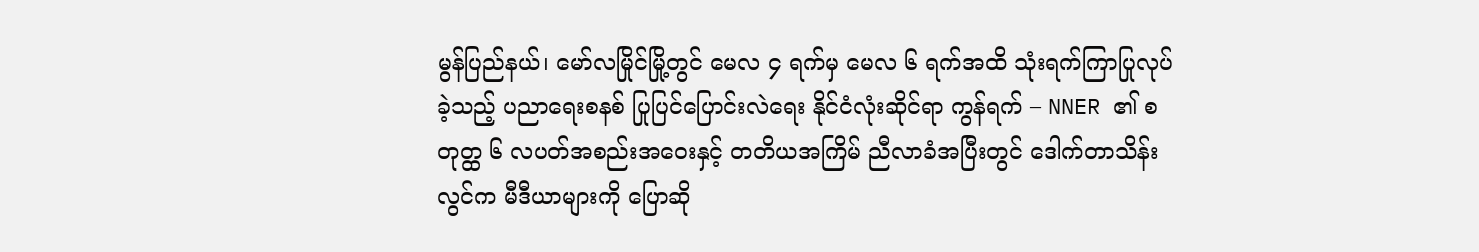မွန်ပြည်နယ်၊ မော်လမြိုင်မြို့တွင် မေလ ၄ ရက်မှ မေလ ၆ ရက်အထိ သုံးရက်ကြာပြုလုပ်ခဲ့သည့် ပညာရေးစနစ် ပြုပြင်ပြောင်းလဲရေး နိုင်ငံလုံးဆိုင်ရာ ကွန်ရက် – NNER ၏ စတုတ္ထ ၆ လပတ်အစည်းအဝေးနှင့် တတိယအကြိမ် ညီလာခံအပြီးတွင် ဒေါက်တာသိန်းလွင်က မီဒီယာများကို ပြောဆို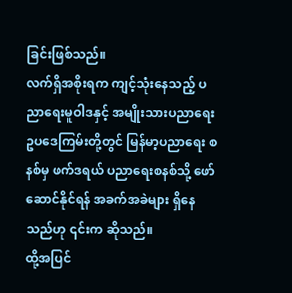ခြင်းဖြစ်သည်။
လက်ရှိအစိုးရက ကျင့်သုံးနေသည့် ပညာရေးမူဝါဒနှင့် အမျိုးသားပညာရေး ဥပဒေကြမ်းတို့တွင် မြန်မာ့ပညာရေး စနစ်မှ ဖက်ဒရယ် ပညာရေးစနစ်သို့ ဖော်ဆောင်နိုင်ရန် အခက်အခဲများ ရှိနေသည်ဟု ၎င်းက ဆိုသည်။
ထို့အပြင်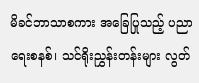မိခင်ဘာသာစကား အခြေပြုသည့် ပညာရေးစနစ်၊ သင်ရိုးညွှန်းတန်းများ လွတ်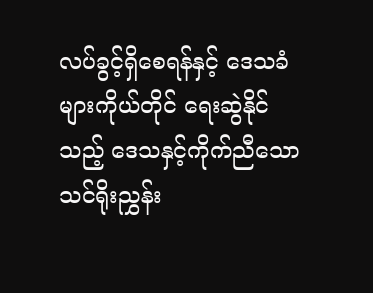လပ်ခွင့်ရှိစေရန်နှင့် ဒေသခံများကိုယ်တိုင် ရေးဆွဲနိုင်သည့် ဒေသနှင့်ကိုက်ညီသော သင်ရိုးညွှန်း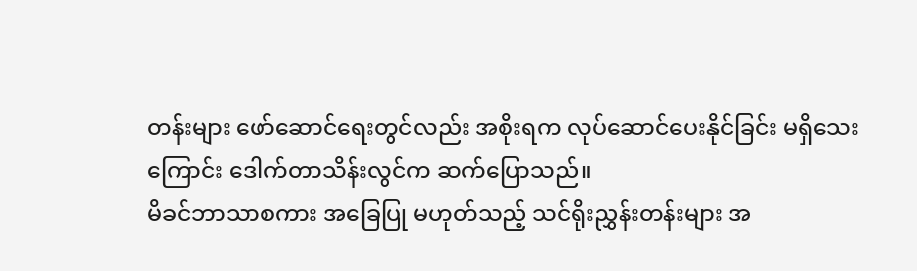တန်းများ ဖော်ဆောင်ရေးတွင်လည်း အစိုးရက လုပ်ဆောင်ပေးနိုင်ခြင်း မရှိသေးကြောင်း ဒေါက်တာသိန်းလွင်က ဆက်ပြောသည်။
မိခင်ဘာသာစကား အခြေပြု မဟုတ်သည့် သင်ရိုးညွှန်းတန်းများ အ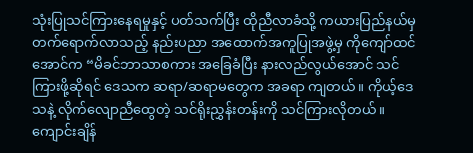သုံးပြုသင်ကြားနေရမှုနှင့် ပတ်သက်ပြီး ထိုညီလာခံသို့ ကယားပြည်နယ်မှ တက်ရောက်လာသည့် နည်းပညာ အထောက်အကူပြုအဖွဲ့မှ ကိုကျော်ထင်အောင်က “မိခင်ဘာသာစကား အခြေခံပြီး နားလည်လွယ်အောင် သင်ကြားဖို့ဆိုရင် ဒေသက ဆရာ/ဆရာမတွေက အခရာ ကျတယ်။ ကိုယ့်ဒေသနဲ့ လိုက်လျောညီထွေတဲ့ သင်ရိုးညွှန်းတန်းကို သင်ကြားလိုတယ်။ ကျောင်းချိန်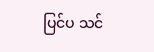ပြင်ပ သင်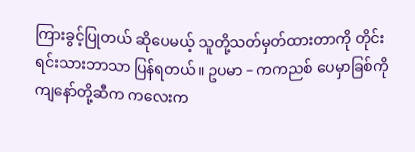ကြားခွင့်ပြုတယ် ဆိုပေမယ့် သူတို့သတ်မှတ်ထားတာကို တိုင်းရင်းသားဘာသာ ပြန်ရတယ်။ ဥပမာ – ကကညစ် ပေမှာခြစ်ကို ကျနော်တို့ဆီက ကလေးက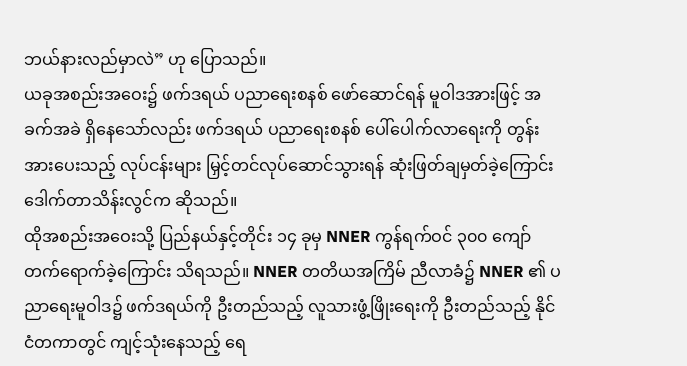ဘယ်နားလည်မှာလဲ” ဟု ပြောသည်။
ယခုအစည်းအဝေး၌ ဖက်ဒရယ် ပညာရေးစနစ် ဖော်ဆောင်ရန် မူဝါဒအားဖြင့် အခက်အခဲ ရှိနေသော်လည်း ဖက်ဒရယ် ပညာရေးစနစ် ပေါ်ပေါက်လာရေးကို တွန်းအားပေးသည့် လုပ်ငန်းများ မြှင့်တင်လုပ်ဆောင်သွားရန် ဆုံးဖြတ်ချမှတ်ခဲ့ကြောင်း ဒေါက်တာသိန်းလွင်က ဆိုသည်။
ထိုအစည်းအဝေးသို့ ပြည်နယ်နှင့်တိုင်း ၁၄ ခုမှ NNER ကွန်ရက်ဝင် ၃၀၀ ကျော် တက်ရောက်ခဲ့ကြောင်း သိရသည်။ NNER တတိယအကြိမ် ညီလာခံ၌ NNER ၏ ပညာရေးမူဝါဒ၌ ဖက်ဒရယ်ကို ဦးတည်သည့် လူသားဖွံ့ဖြိုးရေးကို ဦးတည်သည့် နိုင်ငံတကာတွင် ကျင့်သုံးနေသည့် ရေ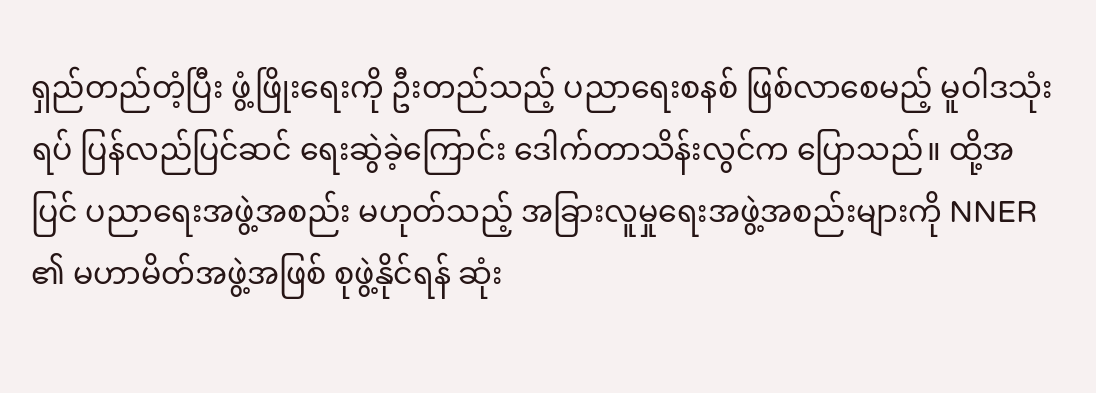ရှည်တည်တံ့ပြီး ဖွံ့ဖြိုးရေးကို ဦးတည်သည့် ပညာရေးစနစ် ဖြစ်လာစေမည့် မူဝါဒသုံးရပ် ပြန်လည်ပြင်ဆင် ရေးဆွဲခဲ့ကြောင်း ဒေါက်တာသိန်းလွင်က ပြောသည်။ ထို့အပြင် ပညာရေးအဖွဲ့အစည်း မဟုတ်သည့် အခြားလူမှုရေးအဖွဲ့အစည်းများကို NNER ၏ မဟာမိတ်အဖွဲ့အဖြစ် စုဖွဲ့နိုင်ရန် ဆုံး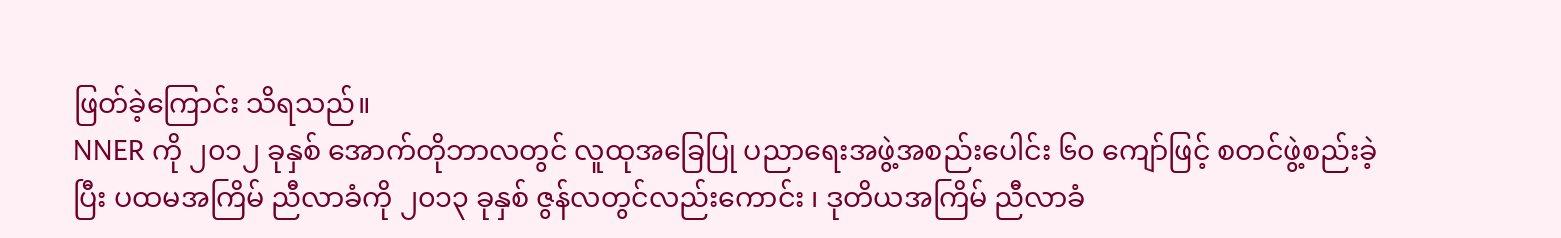ဖြတ်ခဲ့ကြောင်း သိရသည်။
NNER ကို ၂၀၁၂ ခုနှစ် အောက်တိုဘာလတွင် လူထုအခြေပြု ပညာရေးအဖွဲ့အစည်းပေါင်း ၆၀ ကျော်ဖြင့် စတင်ဖွဲ့စည်းခဲ့ပြီး ပထမအကြိမ် ညီလာခံကို ၂၀၁၃ ခုနှစ် ဇွန်လတွင်လည်းကောင်း ၊ ဒုတိယအကြိမ် ညီလာခံ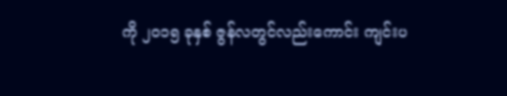ကို ၂၀၁၅ ခုနှစ် ဇွန်လတွင်လည်းကောင်း ကျင်းပ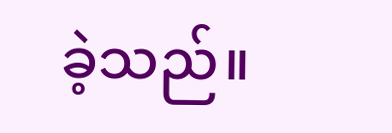ခဲ့သည်။